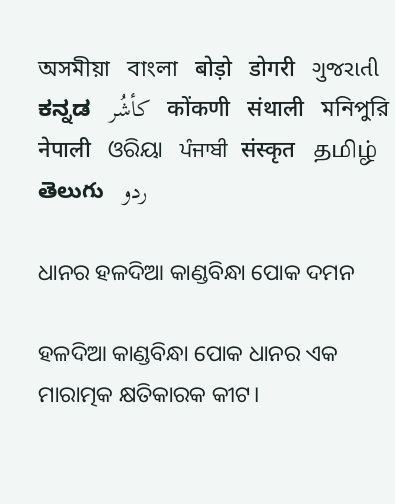অসমীয়া   বাংলা   बोड़ो   डोगरी   ગુજરાતી   ಕನ್ನಡ   كأشُر   कोंकणी   संथाली   মনিপুরি   नेपाली   ଓରିୟା   ਪੰਜਾਬੀ   संस्कृत   தமிழ்  తెలుగు   ردو

ଧାନର ହଳଦିଆ କାଣ୍ଡବିନ୍ଧା ପୋକ ଦମନ

ହଳଦିଆ କାଣ୍ଡବିନ୍ଧା ପୋକ ଧାନର ଏକ ମାରାତ୍ମକ କ୍ଷତିକାରକ କୀଟ।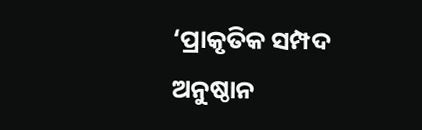‘ପ୍ରାକୃତିକ ସମ୍ପଦ ଅନୁଷ୍ଠାନ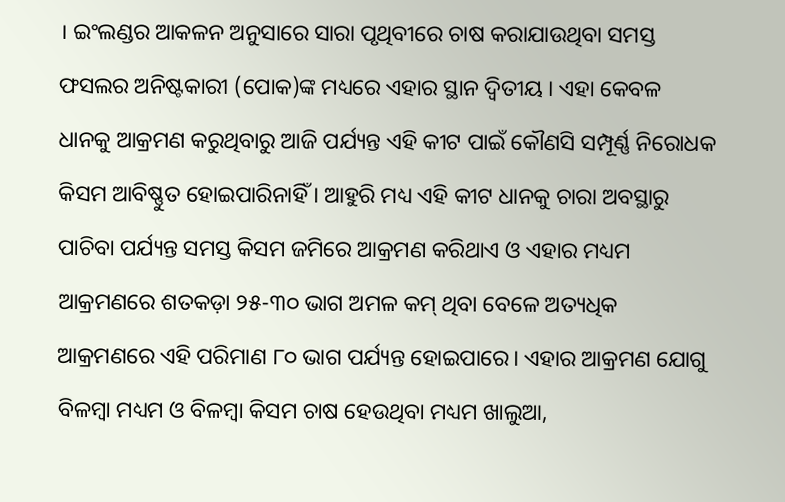। ଇଂଲଣ୍ଡର ଆକଳନ ଅନୁସାରେ ସାରା ପୃଥିବୀରେ ଚାଷ କରାଯାଉଥିବା ସମସ୍ତ ଫସଲର ଅନିଷ୍ଟକାରୀ (ପୋକ)ଙ୍କ ମଧ୍ୟରେ ଏହାର ସ୍ଥାନ ଦ୍ଵିତୀୟ । ଏହା କେବଳ ଧାନକୁ ଆକ୍ରମଣ କରୁଥିବାରୁ ଆଜି ପର୍ଯ୍ୟନ୍ତ ଏହି କୀଟ ପାଇଁ କୌଣସି ସମ୍ପୂର୍ଣ୍ଣ ନିରୋଧକ କିସମ ଆବିଷ୍ଣୁତ ହୋଇପାରିନାହିଁ । ଆହୁରି ମଧ୍ୟ ଏହି କୀଟ ଧାନକୁ ଚାରା ଅବସ୍ଥାରୁ ପାଚିବା ପର୍ଯ୍ୟନ୍ତ ସମସ୍ତ କିସମ ଜମିରେ ଆକ୍ରମଣ କରିଥାଏ ଓ ଏହାର ମଧ୍ୟମ ଆକ୍ରମଣରେ ଶତକଡ଼ା ୨୫-୩୦ ଭାଗ ଅମଳ କମ୍ ଥିବା ବେଳେ ଅତ୍ୟଧିକ ଆକ୍ରମଣରେ ଏହି ପରିମାଣ ୮୦ ଭାଗ ପର୍ଯ୍ୟନ୍ତ ହୋଇପାରେ। ଏହାର ଆକ୍ରମଣ ଯୋଗୁ ବିଳମ୍ବା ମଧ୍ୟମ ଓ ବିଳମ୍ବା କିସମ ଚାଷ ହେଉଥିବା ମଧ୍ୟମ ଖାଲୁଆ,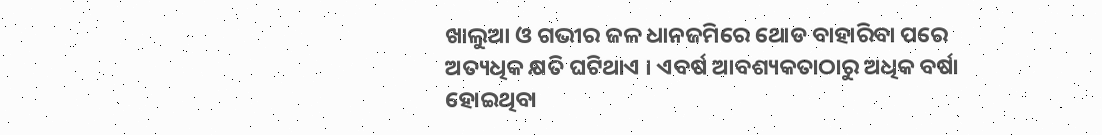ଖାଲୁଆ ଓ ଗଭୀର ଜଳ ଧାନଜମିରେ ଥୋଡ ବାହାରିବା ପରେ ଅତ୍ୟଧିକ କ୍ଷତି ଘଟିଥାଏ । ଏବର୍ଷ ଆବଶ୍ୟକତାଠାରୁ ଅଧିକ ବର୍ଷା ହୋଇଥିବା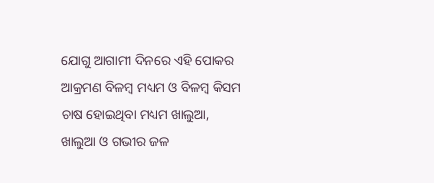ଯୋଗୁ ଆଗାମୀ ଦିନରେ ଏହି ପୋକର ଆକ୍ରମଣ ବିଳମ୍ବ ମଧ୍ୟମ ଓ ବିଳମ୍ବ କିସମ ଚାଷ ହୋଇଥିବା ମଧ୍ୟମ ଖାଲୁଆ, ଖାଲୁଆ ଓ ଗଭୀର ଜଳ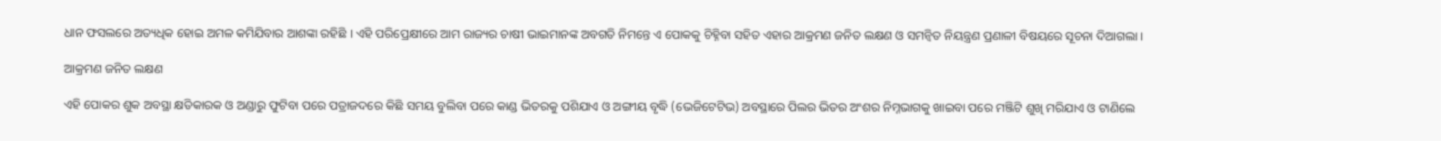ଧାନ ଫସଲରେ ଅତ୍ୟଧିକ ହୋଇ ଅମଳ କମିଯିବାର ଆଶଙ୍କା ରହିଛି । ଏହି ପରିପ୍ରେକ୍ଷୀରେ ଆମ ରାଜ୍ୟର ଚାଷୀ ଭାଇମାନଙ୍କ ଅବଗତି ନିମନ୍ତେ ଏ ପୋକକୁ ଚିହ୍ନିବା ସହିତ ଏହାର ଆକ୍ରମଣ ଜନିତ ଲକ୍ଷଣ ଓ ସମନ୍ୱିତ ନିୟନ୍ତ୍ରଣ ପ୍ରଣାଳୀ ବିଷୟରେ ସୂଚନା ଦିଆଗଲା ।

ଆକ୍ରମଣ ଜନିତ ଲକ୍ଷଣ

ଏହି ପୋକର ଶୁକ ଅବସ୍ଥା କ୍ଷତିକାରକ ଓ ଅଣ୍ଡାରୁ ଫୁଟିବା ପରେ ପତ୍ରାଜଦରେ କିଛି ସମୟ ବୁଲିବା ପରେ କାଣ୍ଡ ଭିତରକୁ ପଶିଯାଏ ଓ ଅଙ୍ଗୀୟ ବୃଦ୍ଧି (ଭେଜିଟେଟିଭ) ଅବସ୍ଥାରେ ପିଲର ଭିତର ଅଂଶର ନିମ୍ନଭାଗକୁ ଖାଇବା ପରେ ମଞ୍ଜିଟି ଶୁଖି ମରିଯାଏ ଓ ଟାଣିଲେ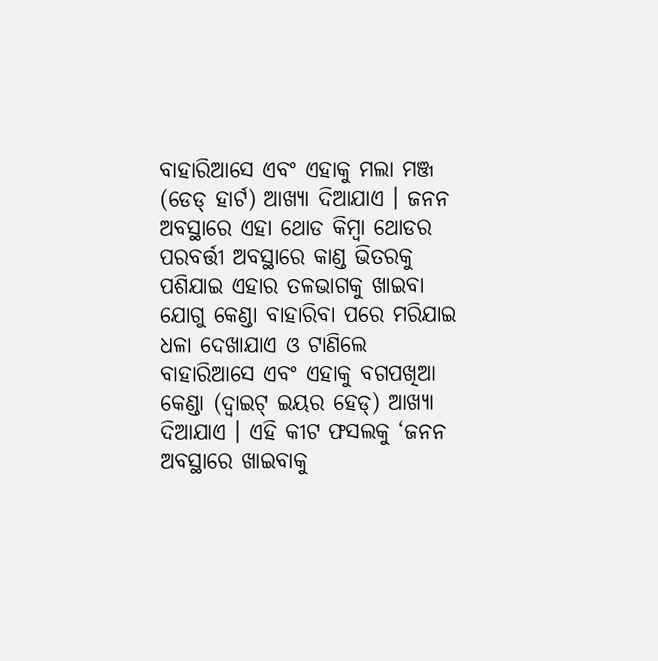ବାହାରିଆସେ ଏବଂ ଏହାକୁ ମଲା ମଞ୍ଜ (ଡେଡ୍ ହାର୍ଟ) ଆଖ୍ୟା ଦିଆଯାଏ । ଜନନ ଅବସ୍ଥାରେ ଏହା ଥୋଡ କିମ୍ବା ଥୋଡର ପରବର୍ତ୍ତୀ ଅବସ୍ଥାରେ କାଣ୍ଡ ଭିତରକୁ ପଶିଯାଇ ଏହାର ତଳଭାଗକୁ ଖାଇବା ଯୋଗୁ କେଣ୍ଡା ବାହାରିବା ପରେ ମରିଯାଇ ଧଳା ଦେଖାଯାଏ ଓ ଟାଣିଲେ ବାହାରିଆସେ ଏବଂ ଏହାକୁ ବଗପଖିଆ କେଣ୍ଡା (ଦ୍ଵାଇଟ୍ ଇୟର ହେଡ୍) ଆଖ୍ୟା ଦିଆଯାଏ । ଏହି କୀଟ ଫସଲକୁ ‘ଜନନ ଅବସ୍ଥାରେ ଖାଇବାକୁ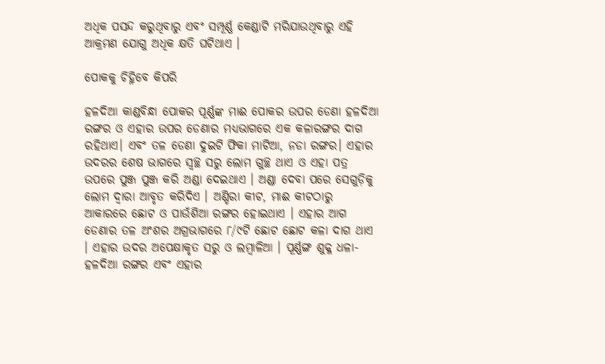ଅଧିକ ପସନ୍ଦ କରୁଥିବାରୁ ଏବଂ ସମ୍ପୂର୍ଣ୍ଣ କେଣ୍ଡାଟି ମରିଯାଉଥିବାରୁ ଏହି ଆକ୍ରମଣ ଯୋଗୁ ଅଧିକ କ୍ଷତି ଘଟିଥାଏ ।

ପୋକକୁ ଚିହ୍ନିବେ କିପରି

ହଳଦିଆ କାଣ୍ଡବିନ୍ଧା ପୋକର ପୂର୍ଣ୍ଣଙ୍କ ମାଈ ପୋକର ଉପର ଡେଣା ହଳଦିଆ ରଙ୍ଗର ଓ ଏହାର ଉପର ଡେଣାର ମଧ୍ୟଭାଗରେ ଏକ କଳାରଙ୍ଗର ଦାଗ ରହିଥାଏ। ଏବଂ ତଳ ଡେଣା ଦୁଇଟି ଫିକା ମାଟିଆ, ନଡା ରଙ୍ଗର। ଏହାର ଉଦରର ଶେଷ ଭାଗରେ ସ୍ଵଚ୍ଛ ସରୁ ଲୋମ ଗୁଚ୍ଛ ଥାଏ ଓ ଏହା ପତ୍ର ଉପରେ ପୁଞ୍ଜ ପୁଞ୍ଜ କରି ଅଣ୍ଡା ଦେଇଥାଏ । ଅଣ୍ଡା ଦେବା ପରେ ସେଗୁଡ଼ିକୁ ଲୋମ ଦ୍ଵାରା ଆବୃତ କରିଦିଏ । ଅଣ୍ଡିରା କୀଟ, ମାଈ କୀଟଠାରୁ ଆକାରରେ ଛୋଟ ଓ ପାଉଁଶିଆ ରଙ୍ଗର ହୋଇଥାଏ । ଏହାର ଆଗ ଡେଣାର ତଳ ଅଂଶର ଅଗ୍ରଭାଗରେ ୮/୯ଟି ଛୋଟ ଛୋଟ କଳା ଦାଗ ଥାଏ । ଏହାର ଉଦର ଅପେକ୍ଷାକୃତ ସରୁ ଓ ଲମ୍ବାଳିଆ । ପୂର୍ଣ୍ଣଙ୍ଗ ଶୁକ୍ଳ ଧଳା-ହଳଦିଆ ରଙ୍ଗର ଏବଂ ଏହାର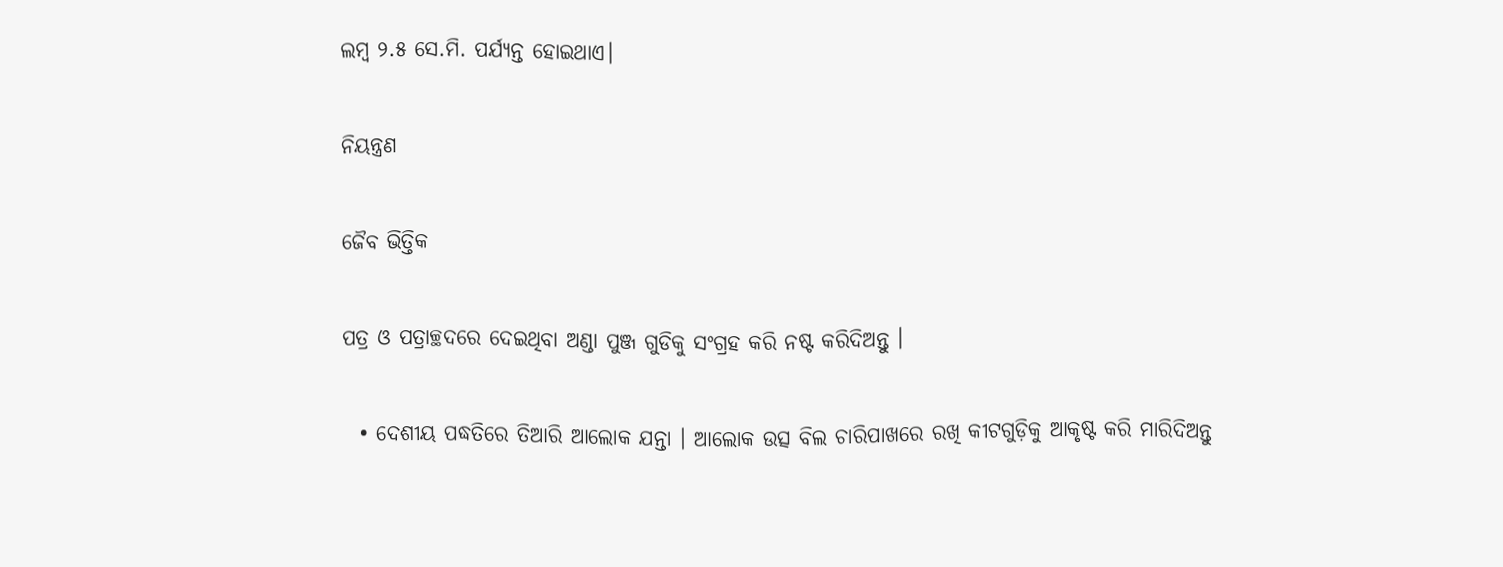ଲମ୍ବ ୨.୫ ସେ.ମି. ପର୍ଯ୍ୟନ୍ତ ହୋଇଥାଏ।

ନିୟନ୍ତ୍ରଣ

ଜୈବ ଭିତ୍ତିକ

ପତ୍ର ଓ ପତ୍ରାଚ୍ଛଦରେ ଦେଇଥିବା ଅଣ୍ଡା ପୁଞ୍ଜ ଗୁଡିକୁ ସଂଗ୍ରହ କରି ନଷ୍ଟ କରିଦିଅନ୍ତୁ ।

  • ଦେଶୀୟ ପଦ୍ଧତିରେ ତିଆରି ଆଲୋକ ଯନ୍ତା । ଆଲୋକ ଉତ୍ସ ବିଲ ଚାରିପାଖରେ ରଖି କୀଟଗୁଡ଼ିକୁ ଆକୃଷ୍ଟ କରି ମାରିଦିଅନ୍ତୁ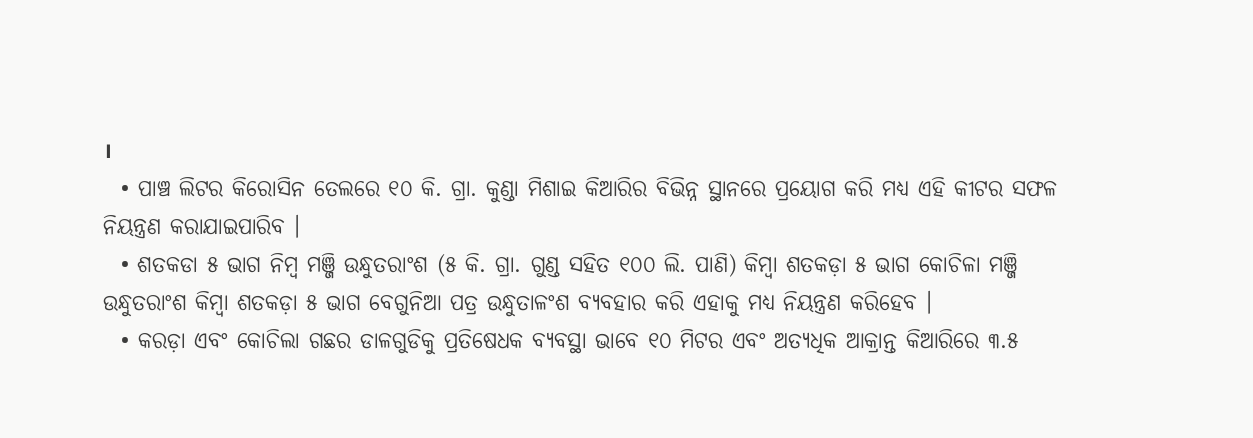।
  • ପାଞ୍ଚ ଲିଟର କିରୋସିନ ତେଲରେ ୧୦ କି. ଗ୍ରା. କୁଣ୍ଡା ମିଶାଇ କିଆରିର ବିଭିନ୍ନ ସ୍ଥାନରେ ପ୍ରୟୋଗ କରି ମଧ୍ୟ ଏହି କୀଟର ସଫଳ ନିୟନ୍ତ୍ରଣ କରାଯାଇପାରିବ ।
  • ଶତକଡା ୫ ଭାଗ ନିମ୍ବ ମଞ୍ଜି ଉନ୍ଧୁତରାଂଶ (୫ କି. ଗ୍ରା. ଗୁଣ୍ଡ ସହିତ ୧୦୦ ଲି. ପାଣି) କିମ୍ବା ଶତକଡ଼ା ୫ ଭାଗ କୋଚିଳା ମଞ୍ଜି ଉନ୍ଧୁତରାଂଶ କିମ୍ବା ଶତକଡ଼ା ୫ ଭାଗ ବେଗୁନିଆ ପତ୍ର ଉନ୍ଧୁତାଳଂଶ ବ୍ୟବହାର କରି ଏହାକୁ ମଧ୍ୟ ନିୟନ୍ତ୍ରଣ କରିହେବ ।
  • କରଡ଼ା ଏବଂ କୋଚିଲା ଗଛର ଡାଳଗୁଡିକୁ ପ୍ରତିଷେଧକ ବ୍ୟବସ୍ଥା ଭାବେ ୧୦ ମିଟର ଏବଂ ଅତ୍ୟଧିକ ଆକ୍ରାନ୍ତ କିଆରିରେ ୩.୫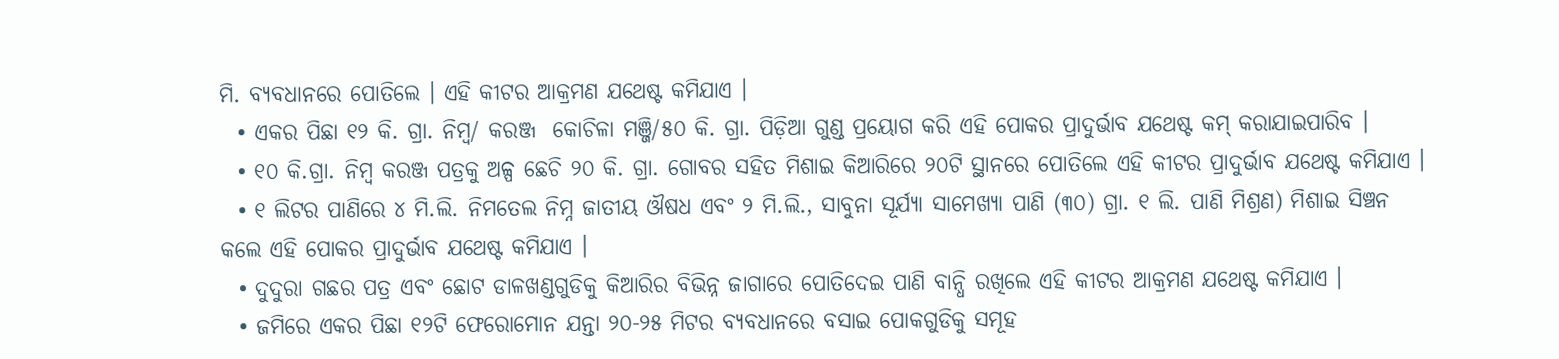ମି. ବ୍ୟବଧାନରେ ପୋତିଲେ । ଏହି କୀଟର ଆକ୍ରମଣ ଯଥେଷ୍ଟ କମିଯାଏ ।
  • ଏକର ପିଛା ୧୨ କି. ଗ୍ରା. ନିମ୍ବ/ କରଞ୍ଜ  କୋଚିଳା ମଞ୍ଜି/୫୦ କି. ଗ୍ରା. ପିଡ଼ିଆ ଗୁଣ୍ଡ ପ୍ରୟୋଗ କରି ଏହି ପୋକର ପ୍ରାଦୁର୍ଭାବ ଯଥେଷ୍ଟ କମ୍ କରାଯାଇପାରିବ ।
  • ୧୦ କି.ଗ୍ରା. ନିମ୍ବ କରଞ୍ଜ ପତ୍ରକୁ ଅଳ୍ପ ଛେଚି ୨୦ କି. ଗ୍ରା. ଗୋବର ସହିତ ମିଶାଇ କିଆରିରେ ୨୦ଟି ସ୍ଥାନରେ ପୋତିଲେ ଏହି କୀଟର ପ୍ରାଦୁର୍ଭାବ ଯଥେଷ୍ଟ କମିଯାଏ ।
  • ୧ ଲିଟର ପାଣିରେ ୪ ମି.ଲି. ନିମତେଲ ନିମ୍ନ ଜାତୀୟ ଔଷଧ ଏବଂ ୨ ମି.ଲି., ସାବୁନା ସୂର୍ଯ୍ୟା ସାମେଖ୍ୟା ପାଣି (୩୦) ଗ୍ରା. ୧ ଲି. ପାଣି ମିଶ୍ରଣ) ମିଶାଇ ସିଞ୍ଚନ କଲେ ଏହି ପୋକର ପ୍ରାଦୁର୍ଭାବ ଯଥେଷ୍ଟ କମିଯାଏ ।
  • ଦୁଦୁରା ଗଛର ପତ୍ର ଏବଂ ଛୋଟ ଡାଳଖଣ୍ଡଗୁଡିକୁ କିଆରିର ବିଭିନ୍ନ ଜାଗାରେ ପୋତିଦେଇ ପାଣି ବାନ୍ଧି ରଖିଲେ ଏହି କୀଟର ଆକ୍ରମଣ ଯଥେଷ୍ଟ କମିଯାଏ ।
  • ଜମିରେ ଏକର ପିଛା ୧୨ଟି ଫେରୋମୋନ ଯନ୍ତା ୨୦-୨୫ ମିଟର ବ୍ୟବଧାନରେ ବସାଇ ପୋକଗୁଡିକୁ ସମୂହ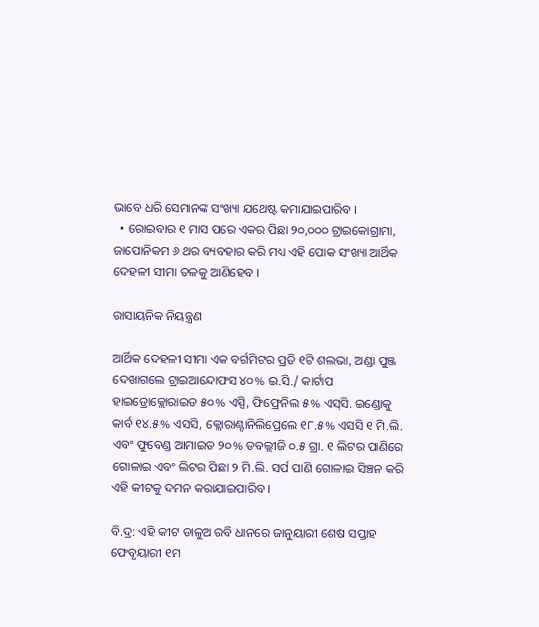ଭାବେ ଧରି ସେମାନଙ୍କ ସଂଖ୍ୟା ଯଥେଷ୍ଟ କମାଯାଇପାରିବ ।
  • ରୋଇବାର ୧ ମାସ ପରେ ଏକର ପିଛା ୨୦,୦୦୦ ଟ୍ରାଇକୋଗ୍ରାମା, ଜାପୋନିକମ ୬ ଥର ବ୍ୟବହାର କରି ମଧ୍ୟ ଏହି ପୋକ ସଂଖ୍ୟା ଆର୍ଥିକ ଦେହଳୀ ସୀମା ତଳକୁ ଆଣିହେବ ।

ରାସାୟନିକ ନିୟନ୍ତ୍ରଣ

ଆର୍ଥିକ ଦେହଳୀ ସୀମା ଏକ ବର୍ଗମିଟର ପ୍ରତି ୧ଟି ଶଲଭା, ଅଣ୍ଡା ପୁଞ୍ଜ ଦେଖାଗଲେ ଟ୍ରାଇଆନ୍ଦୋଫସ ୪୦% ଇ.ସି./ କାର୍ଟାପ ହାଇଡ୍ରୋକ୍ଲୋରାଇଡ ୫୦% ଏସ୍ପି, ଫିଫ୍ରେନିଲ ୫% ଏସ୍‌ସି. ଇଣ୍ଡୋକୁ କାର୍ବ ୧୪.୫% ଏସସି, କ୍ଲୋରାଣ୍ଟାନିଲିପ୍ରେଲେ ୧୮.୫% ଏସସି ୧ ମି.ଲି. ଏବଂ ଫୁବେଣ୍ଡ ଆମାଇଡ ୨୦% ଡବଲ୍ଲୀଜି ୦.୫ ଗ୍ରା. ୧ ଲିଟର ପାଣିରେ ଗୋଳାଇ ଏବଂ ଲିଟର ପିଛା ୨ ମି.ଲି. ସର୍ପ ପାଣି ଗୋଳାଇ ସିଞ୍ଚନ କରି ଏହି କୀଟକୁ ଦମନ କରାଯାଇପାରିବ ।

ବି.ଦ୍ର: ଏହି କୀଟ ଡାଳୁଅ ରବି ଧାନରେ ଜାନୁୟାରୀ ଶେଷ ସପ୍ତାହ ଫେବୃୟାରୀ ୧ମ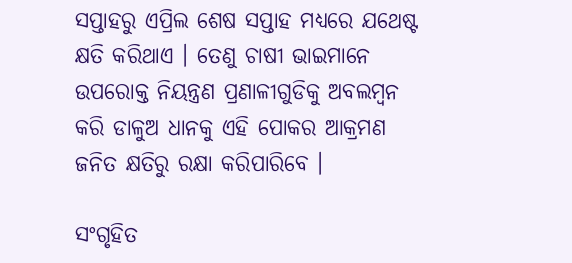ସପ୍ତାହରୁ ଏପ୍ରିଲ ଶେଷ ସପ୍ତାହ ମଧ୍ୟରେ ଯଥେଷ୍ଟ କ୍ଷତି କରିଥାଏ । ତେଣୁ ଚାଷୀ ଭାଇମାନେ ଉପରୋକ୍ତ ନିୟନ୍ତ୍ରଣ ପ୍ରଣାଳୀଗୁଡିକୁ ଅବଲମ୍ବନ କରି ଡାଳୁଅ ଧାନକୁ ଏହି ପୋକର ଆକ୍ରମଣ ଜନିତ କ୍ଷତିରୁ ରକ୍ଷା କରିପାରିବେ ।

ସଂଗୃହିତ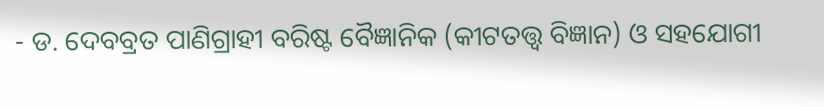- ଡ. ଦେବବ୍ରତ ପାଣିଗ୍ରାହୀ ବରିଷ୍ଟ ବୈଜ୍ଞାନିକ (କୀଟତତ୍ତ୍ଵ ବିଜ୍ଞାନ) ଓ ସହଯୋଗୀ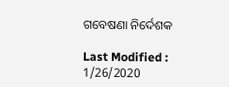ଗବେଷଣା ନିର୍ଦେଶକ

Last Modified : 1/26/2020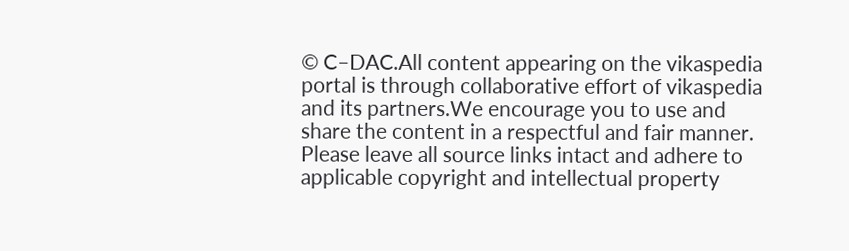© C–DAC.All content appearing on the vikaspedia portal is through collaborative effort of vikaspedia and its partners.We encourage you to use and share the content in a respectful and fair manner. Please leave all source links intact and adhere to applicable copyright and intellectual property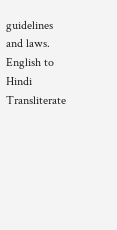guidelines and laws.
English to Hindi Transliterate